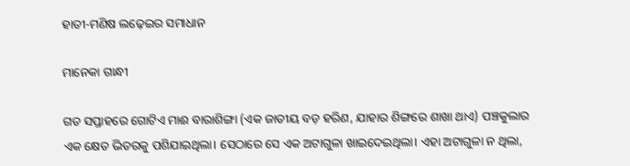ହାତୀ-ମଣିଷ ଲଢ଼େଇର ସମାଧାନ

ମାନେକା ଗାନ୍ଧୀ

ଗତ ସପ୍ତାହରେ ଗୋଟିଏ ମାଈ ବାରାଶିଙ୍ଗା (ଏକ ଜାତୀୟ ବଡ଼ ହରିଣ, ଯାହାର ଶିଙ୍ଗରେ ଶାଖା ଥାଏ) ପଞ୍ଚକୁଲାର ଏକ କ୍ଷେତ ଭିତରକୁ ପଶିଯାଇଥିଲା। ସେଠାରେ ସେ ଏକ ଅଟାଗୁଳା ଖାଇଦେଇଥିଲା। ଏହା ଅଟାଗୁଳା ନ ଥିଲା,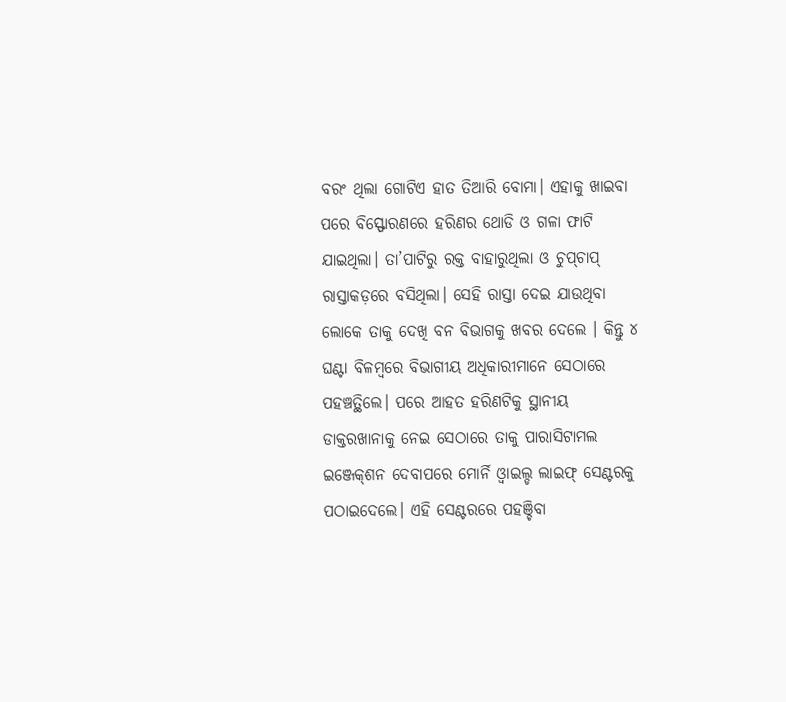ବରଂ ଥିଲା ଗୋଟିଏ ହାତ ତିଆରି ବୋମା। ଏହାକୁ ଖାଇବା ପରେ ବିସ୍ଫୋରଣରେ ହରିଣର ଥୋଡି ଓ ଗଳା ଫାଟି ଯାଇଥିଲା। ତା’ପାଟିରୁ ରକ୍ତ ବାହାରୁଥିଲା ଓ ଚୁପ୍‌ଚାପ୍‌ ରାସ୍ତାକଡ଼ରେ ବସିଥିଲା। ସେହି ରାସ୍ତା ଦେଇ ଯାଉଥିବା ଲୋକେ ତାକୁ ଦେଖି ବନ ବିଭାଗକୁ ଖବର ଦେଲେ । କିନ୍ତୁ ୪ ଘଣ୍ଟା ବିଳମ୍ବରେ ବିଭାଗୀୟ ଅଧିକାରୀମାନେ ସେଠାରେ ପହଞ୍ଚତ୍ଥିଲେ। ପରେ ଆହତ ହରିଣଟିକୁ ସ୍ଥାନୀୟ ଡାକ୍ତରଖାନାକୁ ନେଇ ସେଠାରେ ତାକୁ ପାରାସିଟାମଲ ଇଞ୍ଜେକ୍‌ଶନ ଦେବାପରେ ମୋର୍ନି ଓ୍ବାଇଲ୍ଡ ଲାଇଫ୍‌ ସେଣ୍ଟରକୁ ପଠାଇଦେଲେ। ଏହି ସେଣ୍ଟରରେ ପହଞ୍ଚିବା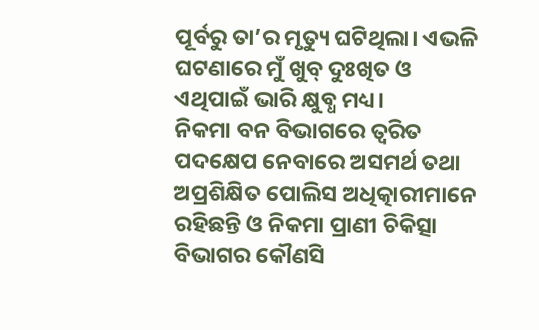ପୂର୍ବରୁ ତା’ର ମୃତ୍ୟୁ ଘଟିଥିଲା। ଏଭଳି ଘଟଣାରେ ମୁଁ ଖୁବ୍‌ ଦୁଃଖିତ ଓ ଏଥିପାଇଁ ଭାରି କ୍ଷୁବ୍ଧ ମଧ୍ୟ।
ନିକମା ବନ ବିଭାଗରେ ତ୍ୱରିତ ପଦକ୍ଷେପ ନେବାରେ ଅସମର୍ଥ ତଥା ଅପ୍ରଶିକ୍ଷିତ ପୋଲିସ ଅଧିତ୍କାରୀମାନେ ରହିଛନ୍ତି ଓ ନିକମା ପ୍ରାଣୀ ଚିକିତ୍ସା ବିଭାଗର କୌଣସି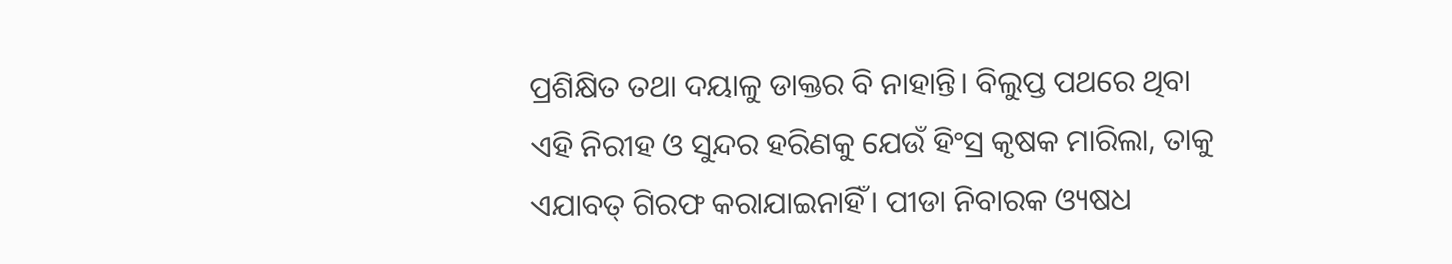ପ୍ରଶିକ୍ଷିତ ତଥା ଦୟାଳୁ ଡାକ୍ତର ବି ନାହାନ୍ତି। ବିଲୁପ୍ତ ପଥରେ ଥିବା ଏହି ନିରୀହ ଓ ସୁନ୍ଦର ହରିଣକୁ ଯେଉଁ ହିଂସ୍ର କୃଷକ ମାରିଲା, ତାକୁ ଏଯାବତ୍‌ ଗିରଫ କରାଯାଇନାହିଁ। ପୀଡା ନିବାରକ ଓ୍ୟଷଧ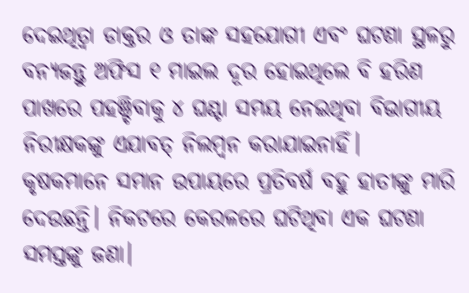ଦେଇଥିତ୍ବା ଡାକ୍ତର ଓ ତାଙ୍କ ସହଯୋଗୀ ଏବଂ ଘଟଣା ସ୍ଥଳରୁ ବନ୍ୟଜନ୍ତୁ ଅଫିସ ୧ ମାଇଲ ଦୂର ହୋଇଥିଲେ ବି ହରିଣ ପାଖରେ ପହଞ୍ଚିବାକୁ ୪ ଘଣ୍ଟା ସମୟ ନେଇଥିବା ବିଭାଗୀୟ ନିରୀକ୍ଷକଙ୍କୁ ଏଯାବତ୍‌ ନିଲମ୍ବନ କରାଯାଇନାହିଁ।
କୃଷକମାନେ ସମାନ ଉପାୟରେ ପ୍ରତିବର୍ଷ ବହୁ ହାତୀଙ୍କୁ ମାରି ଦେଉଛନ୍ତି। ନିକଟରେ କେରଳରେ ଘଟିଥିବା ଏକ ଘଟଣା ସମସ୍ତଙ୍କୁ ଜଣା।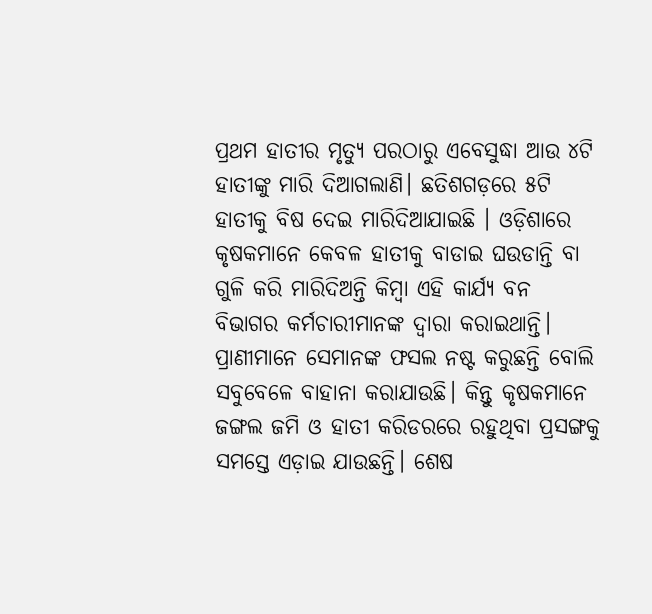ପ୍ରଥମ ହାତୀର ମୃତ୍ୟୁ ପରଠାରୁ ଏବେସୁଦ୍ଧା ଆଉ ୪ଟି ହାତୀଙ୍କୁ ମାରି ଦିଆଗଲାଣି। ଛତିଶଗଡ଼ରେ ୫ଟି ହାତୀକୁ ବିଷ ଦେଇ ମାରିଦିଆଯାଇଛି । ଓଡ଼ିଶାରେ କୃଷକମାନେ କେବଳ ହାତୀକୁ ବାଡାଇ ଘଉଡାନ୍ତି ବା ଗୁଳି କରି ମାରିଦିଅନ୍ତି କିମ୍ବା ଏହି କାର୍ଯ୍ୟ ବନ ବିଭାଗର କର୍ମଚାରୀମାନଙ୍କ ଦ୍ୱାରା କରାଇଥାନ୍ତି। ପ୍ରାଣୀମାନେ ସେମାନଙ୍କ ଫସଲ ନଷ୍ଟ କରୁଛନ୍ତି ବୋଲି ସବୁବେଳେ ବାହାନା କରାଯାଉଛି। କିନ୍ତୁ କୃଷକମାନେ ଜଙ୍ଗଲ ଜମି ଓ ହାତୀ କରିଡରରେ ରହୁଥିବା ପ୍ରସଙ୍ଗକୁ ସମସ୍ତେ ଏଡ଼ାଇ ଯାଉଛନ୍ତି। ଶେଷ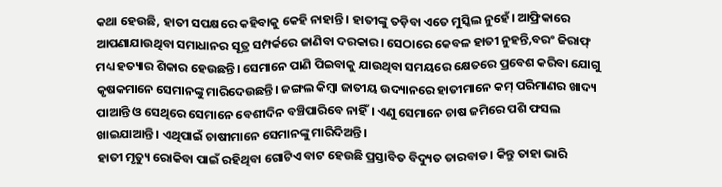କଥା ହେଉଛି, ହାତୀ ସପକ୍ଷରେ କହିବାକୁ କେହି ନାହାନ୍ତି। ହାତୀଙ୍କୁ ତଡ଼ିବା ଏତେ ମୁସ୍କିଲ ନୁହେଁ। ଆଫ୍ରିକାରେ ଆପଣାଯାଉଥିବା ସମାଧାନର ସୂତ୍ର ସମ୍ପର୍କରେ ଜାଣିବା ଦରକାର। ସେଠାରେ କେବଳ ହାତୀ ନୁହନ୍ତି,ବରଂ ଜିରାଫ୍‌ ମଧ୍ୟ ହତ୍ୟାର ଶିକାର ହେଉଛନ୍ତି। ସେମାନେ ପାଣି ପିଇବାକୁ ଯାଉଥିବା ସମୟରେ କ୍ଷେତରେ ପ୍ରବେଶ କରିବା ଯୋଗୁ କୃଷକମାନେ ସେମାନଙ୍କୁ ମାରିଦେଉଛନ୍ତି। ଜଙ୍ଗଲ କିମ୍ବା ଜାତୀୟ ଉଦ୍ୟାନରେ ହାତୀମାନେ କମ୍‌ ପରିମାଣର ଖାଦ୍ୟ ପାଆନ୍ତି ଓ ସେଥିରେ ସେମାନେ ବେଶୀଦିନ ବଞ୍ଚିପାରିବେ ନାହିଁ। ଏଣୁ ସେମାନେ ଚାଷ ଜମିରେ ପଶି ଫସଲ ଖାଇଯାଆନ୍ତି। ଏଥିପାଇଁ ଚାଷୀମାନେ ସେମାନଙ୍କୁ ମାରିଦିଅନ୍ତି।
ହାତୀ ମୃତ୍ୟୁ ରୋକିବା ପାଇଁ ରହିଥିବା ଗୋଟିଏ ବାଟ ହେଉଛି ପ୍ରସ୍ତାବିତ ବିଦ୍ୟୁତ ତାରବାଡ। କିନ୍ତୁ ତାହା ଭାରି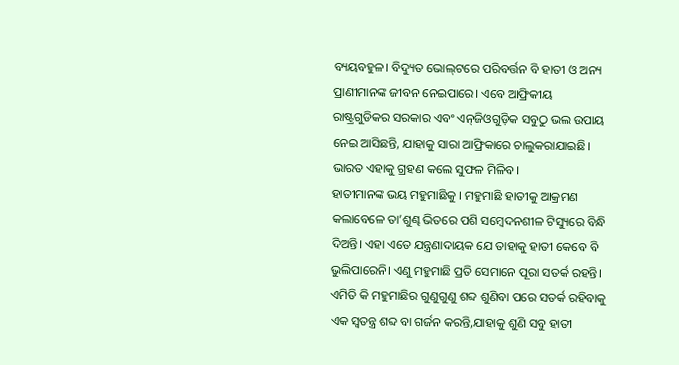ବ୍ୟୟବହୁଳ। ବିଦ୍ୟୁତ ଭୋଲ୍‌ଟରେ ପରିବର୍ତ୍ତନ ବି ହାତୀ ଓ ଅନ୍ୟ ପ୍ରାଣୀମାନଙ୍କ ଜୀବନ ନେଇପାରେ। ଏବେ ଆଫ୍ରିକୀୟ ରାଷ୍ଟ୍ରଗୁଡିକର ସରକାର ଏବଂ ଏନ୍‌ଜିଓଗୁଡ଼ିକ ସବୁଠୁ ଭଲ ଉପାୟ ନେଇ ଆସିଛନ୍ତି, ଯାହାକୁ ସାରା ଆଫ୍ରିକାରେ ଚାଲୁକରାଯାଇଛି। ଭାରତ ଏହାକୁ ଗ୍ରହଣ କଲେ ସୁଫଳ ମିଳିବ।
ହାତୀମାନଙ୍କ ଭୟ ମହୁମାଛିକୁ । ମହୁମାଛି ହାତୀକୁ ଆକ୍ରମଣ କଲାବେଳେ ତା’ଶୁଣ୍ଢ ଭିତରେ ପଶି ସମ୍ବେଦନଶୀଳ ଟିସ୍ୟୁରେ ବିନ୍ଧି ଦିଅନ୍ତି। ଏହା ଏତେ ଯନ୍ତ୍ରଣାଦାୟକ ଯେ ତାହାକୁ ହାତୀ କେବେ ବି ଭୁଲିପାରେନି। ଏଣୁ ମହୁମାଛି ପ୍ରତି ସେମାନେ ପୂରା ସତର୍କ ରହନ୍ତି। ଏମିତି କି ମହୁମାଛିର ଗୁଣୁଗୁଣୁ ଶବ୍ଦ ଶୁଣିବା ପରେ ସତର୍କ ରହିବାକୁ ଏକ ସ୍ବତନ୍ତ୍ର ଶବ୍ଦ ବା ଗର୍ଜନ କରନ୍ତି,ଯାହାକୁ ଶୁଣି ସବୁ ହାତୀ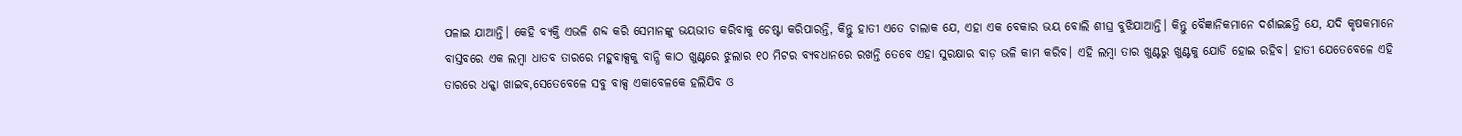ପଳାଇ ଯାଆନ୍ତି। କେହି ବ୍ୟକ୍ତି ଏଭଳି ଶବ୍ଦ କରି ସେମାନଙ୍କୁ ଭୟଭୀତ କରିବାକୁ ଚେଷ୍ଟା କରିପାରନ୍ତି, କିନ୍ତୁ ହାତୀ ଏତେ ଚାଲାକ ଯେ, ଏହା ଏକ ବେକାର ଭୟ ବୋଲି ଶୀଘ୍ର ବୁଝିଯାଆନ୍ତି। କିନ୍ତୁ ବୈଜ୍ଞାନିକମାନେ ଦର୍ଶାଇଛନ୍ତି ଯେ, ଯଦି କୃଷକମାନେ ବାସ୍ତବରେ ଏକ ଲମ୍ବା ଧାତବ ତାରରେ ମହୁବାକ୍ସକୁ ବାନ୍ଧି କାଠ ଖୁଣ୍ଟରେ ଝୁଲାର ୧୦ ମିଟର ବ୍ୟବଧାନରେ ରଖନ୍ତି ତେବେ ଏହା ସୁରକ୍ଷାର ବାଡ଼ ଭଳି କାମ କରିବ। ଏହି ଲମ୍ବା ତାର ଖୁଣ୍ଟରୁ ଖୁଣ୍ଟକୁ ଯୋଡି ହୋଇ ରହିବ। ହାତୀ ଯେତେବେଳେ ଏହି ତାରରେ ଧକ୍କା ଖାଇବ,ସେତେବେଳେ ସବୁ ବାକ୍ସ ଏକାବେଳକେ ହଲିଯିବ ଓ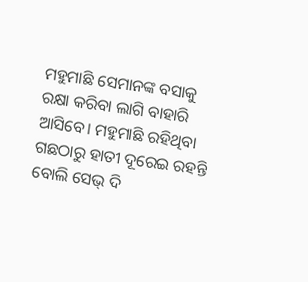ମହୁମାଛି ସେମାନଙ୍କ ବସାକୁ ରକ୍ଷା କରିବା ଲାଗି ବାହାରି ଆସିବେ। ମହୁମାଛି ରହିଥିବା ଗଛଠାରୁ ହାତୀ ଦୂରେଇ ରହନ୍ତି ବୋଲି ସେଭ୍‌ ଦି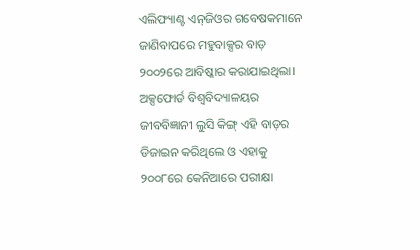ଏଲିଫ୍ୟାଣ୍ଟ ଏନ୍‌ଜିଓର ଗବେଷକମାନେ ଜାଣିବାପରେ ମହୁବାକ୍ସର ବାଡ଼ ୨୦୦୨ରେ ଆବିଷ୍କାର କରାଯାଇଥିଲା। ଅକ୍ସଫୋର୍ଡ ବିଶ୍ୱବିଦ୍ୟାଳୟର ଜୀବବିଜ୍ଞାନୀ ଲୁସି କିଙ୍ଗ୍‌ ଏହି ବାଡ଼ର ଡିଜାଇନ କରିଥିଲେ ଓ ଏହାକୁ ୨୦୦୮ରେ କେନିଆରେ ପରୀକ୍ଷା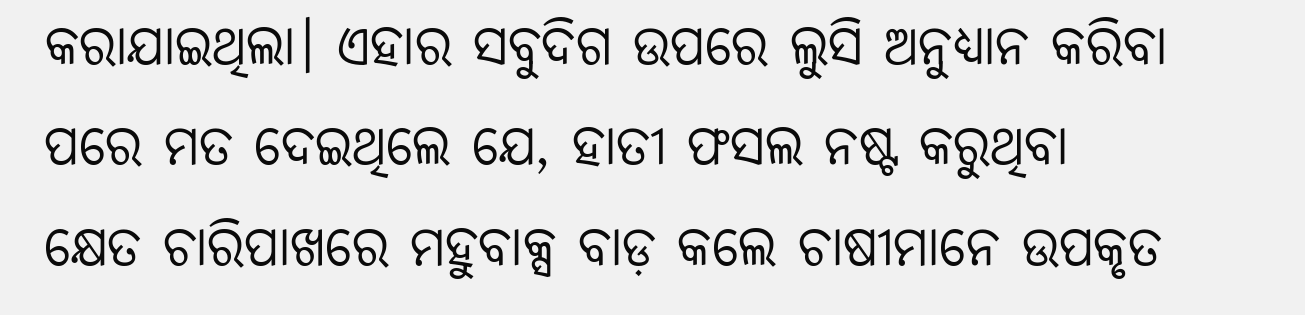କରାଯାଇଥିଲା। ଏହାର ସବୁଦିଗ ଉପରେ ଲୁସି ଅନୁଧ୍ୟାନ କରିବା ପରେ ମତ ଦେଇଥିଲେ ଯେ, ହାତୀ ଫସଲ ନଷ୍ଟ କରୁଥିବା କ୍ଷେତ ଚାରିପାଖରେ ମହୁବାକ୍ସ ବାଡ଼ କଲେ ଚାଷୀମାନେ ଉପକୃତ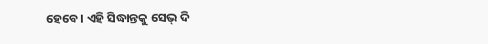ହେବେ। ଏହି ସିଦ୍ଧାନ୍ତକୁ ସେଭ୍‌ ଦି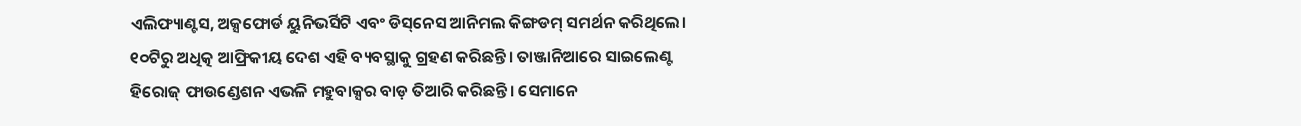ଏଲିଫ୍ୟାଣ୍ଟସ, ଅକ୍ସଫୋର୍ଡ ୟୁନିଭର୍ସିଟି ଏବଂ ଡିସ୍‌ନେସ ଆନିମଲ କିଙ୍ଗଡମ୍‌ ସମର୍ଥନ କରିଥିଲେ। ୧୦ଟିରୁ ଅଧିତ୍କ ଆଫ୍ରିକୀୟ ଦେଶ ଏହି ବ୍ୟବସ୍ଥାକୁ ଗ୍ରହଣ କରିଛନ୍ତି। ତାଞ୍ଜାନିଆରେ ସାଇଲେଣ୍ଟ ହିରୋଜ୍‌ ଫାଉଣ୍ଡେଶନ ଏଭଳି ମହୁବାକ୍ସର ବାଡ଼ ତିଆରି କରିଛନ୍ତି। ସେମାନେ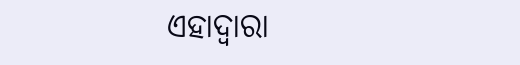ଏହାଦ୍ୱାରା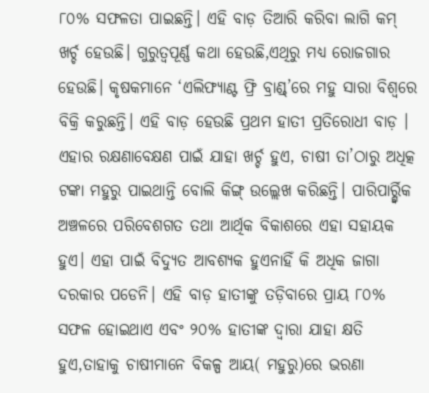୮୦% ସଫଳତା ପାଇଛନ୍ତି। ଏହି ବାଡ଼ ତିଆରି କରିବା ଲାଗି କମ୍‌ ଖର୍ଚ୍ଚ ହେଉଛି। ଗୁରୁତ୍ୱପୂର୍ଣ୍ଣ କଥା ହେଉଛି,ଏଥିରୁ ମଧ୍ୟ ରୋଜଗାର ହେଉଛି। କୃଷକମାନେ ‘ଏଲିଫ୍ୟାଣ୍ଟ ଫ୍ରି ବ୍ରାଣ୍ଡ୍‌’ରେ ମହୁ ସାରା ବିଶ୍ୱରେ ବିକ୍ରି କରୁଛନ୍ତି। ଏହି ବାଡ଼ ହେଉଛି ପ୍ରଥମ ହାତୀ ପ୍ରତିରୋଧୀ ବାଡ଼ । ଏହାର ରକ୍ଷଣାବେକ୍ଷଣ ପାଇଁ ଯାହା ଖର୍ଚ୍ଚ ହୁଏ, ଚାଷୀ ତା’ଠାରୁ ଅଧିତ୍କ ଟଙ୍କା ମହୁରୁ ପାଇଥାନ୍ତି ବୋଲି କିଙ୍ଗ୍‌ ଉଲ୍ଲେଖ କରିଛନ୍ତି। ପାରିପାର୍ର୍ଶ୍ୱିକ ଅଞ୍ଚଳରେ ପରିବେଶଗତ ତଥା ଆର୍ଥିକ ବିକାଶରେ ଏହା ସହାୟକ ହୁଏ। ଏହା ପାଇଁ ବିଦ୍ୟୁତ ଆବଶ୍ୟକ ହୁଏନାହିଁ କି ଅଧିକ ଜାଗା ଦରକାର ପଡେନି। ଏହି ବାଡ଼ ହାତୀଙ୍କୁ ତଡ଼ିବାରେ ପ୍ରାୟ ୮୦% ସଫଳ ହୋଇଥାଏ ଏବଂ ୨୦% ହାତୀଙ୍କ ଦ୍ୱାରା ଯାହା କ୍ଷତି ହୁଏ,ତାହାକୁ ଚାଷୀମାନେ ବିକଳ୍ପ ଆୟ( ମହୁରୁ)ରେ ଭରଣା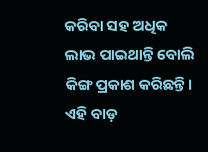କରିବା ସହ ଅଧିକ ଲାଭ ପାଇଥାନ୍ତି ବୋଲି କିଙ୍ଗ ପ୍ରକାଶ କରିଛନ୍ତି। ଏହି ବାଡ଼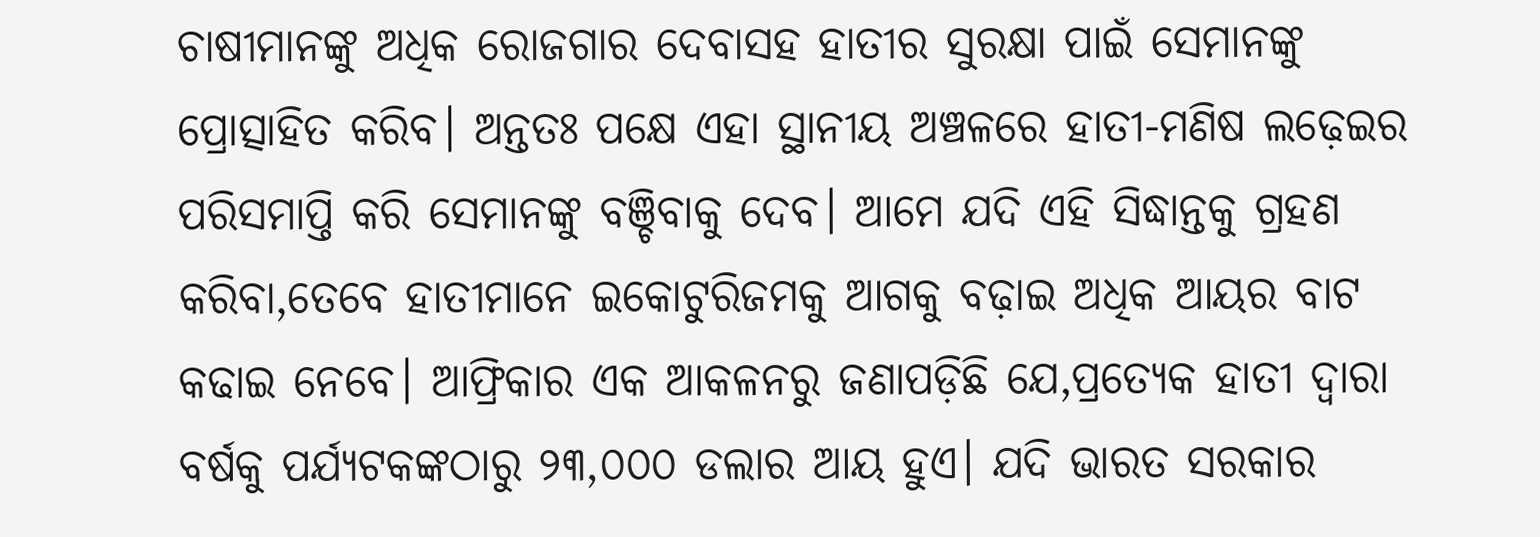ଚାଷୀମାନଙ୍କୁ ଅଧିକ ରୋଜଗାର ଦେବାସହ ହାତୀର ସୁରକ୍ଷା ପାଇଁ ସେମାନଙ୍କୁ ପ୍ରୋତ୍ସାହିତ କରିବ। ଅନ୍ତତଃ ପକ୍ଷେ ଏହା ସ୍ଥାନୀୟ ଅଞ୍ଚଳରେ ହାତୀ-ମଣିଷ ଲଢ଼େଇର ପରିସମାପ୍ତି କରି ସେମାନଙ୍କୁ ବଞ୍ଚିବାକୁ ଦେବ। ଆମେ ଯଦି ଏହି ସିଦ୍ଧାନ୍ତକୁ ଗ୍ରହଣ କରିବା,ତେବେ ହାତୀମାନେ ଇକୋଟୁରିଜମକୁ ଆଗକୁ ବଢ଼ାଇ ଅଧିକ ଆୟର ବାଟ କଢାଇ ନେବେ। ଆଫ୍ରିକାର ଏକ ଆକଳନରୁ ଜଣାପଡ଼ିଛି ଯେ,ପ୍ରତ୍ୟେକ ହାତୀ ଦ୍ୱାରା ବର୍ଷକୁ ପର୍ଯ୍ୟଟକଙ୍କଠାରୁ ୨୩,୦୦୦ ଡଲାର ଆୟ ହୁଏ। ଯଦି ଭାରତ ସରକାର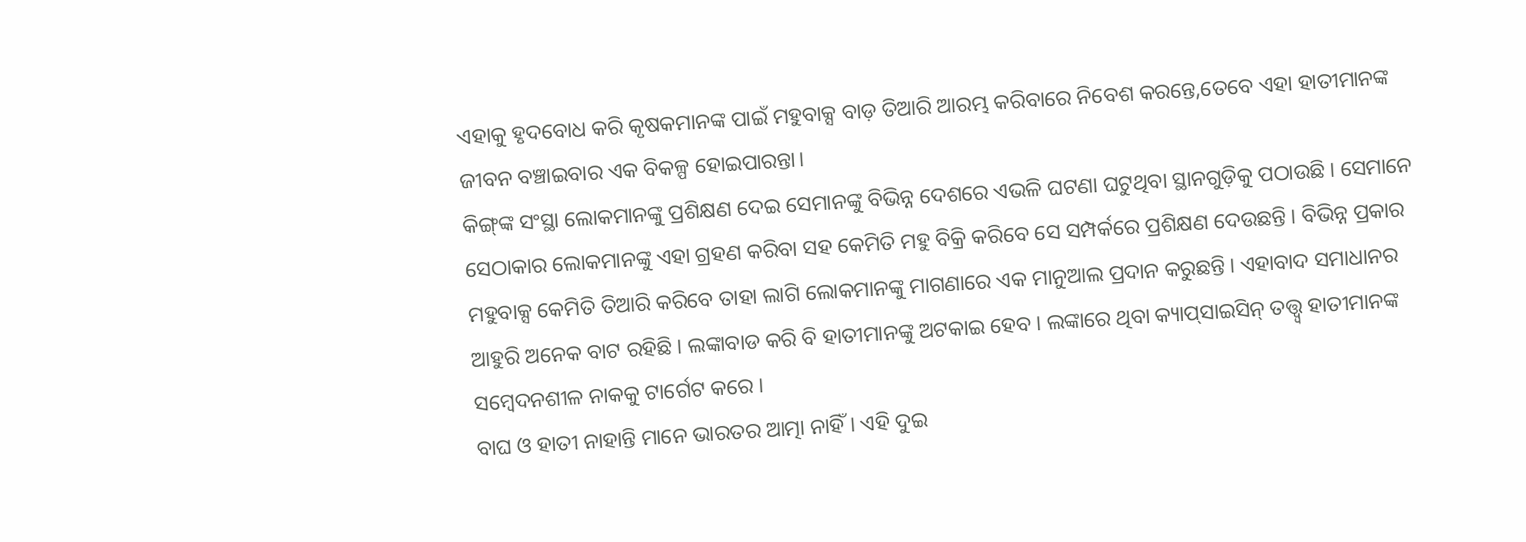ଏହାକୁ ହୃଦବୋଧ କରି କୃଷକମାନଙ୍କ ପାଇଁ ମହୁବାକ୍ସ ବାଡ଼ ତିଆରି ଆରମ୍ଭ କରିବାରେ ନିବେଶ କରନ୍ତେ,ତେବେ ଏହା ହାତୀମାନଙ୍କ ଜୀବନ ବଞ୍ଚାଇବାର ଏକ ବିକଳ୍ପ ହୋଇପାରନ୍ତା।
କିଙ୍ଗ୍‌ଙ୍କ ସଂସ୍ଥା ଲୋକମାନଙ୍କୁ ପ୍ରଶିକ୍ଷଣ ଦେଇ ସେମାନଙ୍କୁ ବିଭିନ୍ନ ଦେଶରେ ଏଭଳି ଘଟଣା ଘଟୁଥିବା ସ୍ଥାନଗୁଡ଼ିକୁ ପଠାଉଛି। ସେମାନେ ସେଠାକାର ଲୋକମାନଙ୍କୁ ଏହା ଗ୍ରହଣ କରିବା ସହ କେମିତି ମହୁ ବିକ୍ରି କରିବେ ସେ ସମ୍ପର୍କରେ ପ୍ରଶିକ୍ଷଣ ଦେଉଛନ୍ତି। ବିଭିନ୍ନ ପ୍ରକାର ମହୁବାକ୍ସ କେମିତି ତିଆରି କରିବେ ତାହା ଲାଗି ଲୋକମାନଙ୍କୁ ମାଗଣାରେ ଏକ ମାନୁଆଲ ପ୍ରଦାନ କରୁଛନ୍ତି। ଏହାବାଦ ସମାଧାନର ଆହୁରି ଅନେକ ବାଟ ରହିଛି। ଲଙ୍କାବାଡ କରି ବି ହାତୀମାନଙ୍କୁ ଅଟକାଇ ହେବ। ଲଙ୍କାରେ ଥିବା କ୍ୟାପ୍‌ସାଇସିନ୍‌ ତତ୍ତ୍ୱ୍ବ ହାତୀମାନଙ୍କ ସମ୍ବେଦନଶୀଳ ନାକକୁ ଟାର୍ଗେଟ କରେ।
ବାଘ ଓ ହାତୀ ନାହାନ୍ତି ମାନେ ଭାରତର ଆତ୍ମା ନାହିଁ। ଏହି ଦୁଇ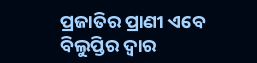ପ୍ରଜାତିର ପ୍ରାଣୀ ଏବେ ବିଲୁପ୍ତିର ଦ୍ୱାର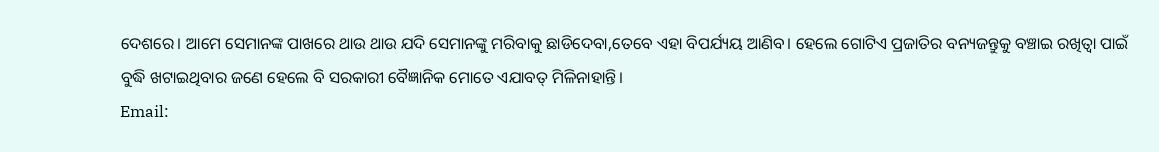ଦେଶରେ। ଆମେ ସେମାନଙ୍କ ପାଖରେ ଥାଉ ଥାଉ ଯଦି ସେମାନଙ୍କୁ ମରିବାକୁ ଛାଡିଦେବା,ତେବେ ଏହା ବିପର୍ଯ୍ୟୟ ଆଣିବ। ହେଲେ ଗୋଟିଏ ପ୍ରଜାତିର ବନ୍ୟଜନ୍ତୁକୁ ବଞ୍ଚାଇ ରଖିତ୍ବା ପାଇଁ ବୁଦ୍ଧି ଖଟାଇଥିବାର ଜଣେ ହେଲେ ବି ସରକାରୀ ବୈଜ୍ଞାନିକ ମୋତେ ଏଯାବତ୍‌ ମିଳିନାହାନ୍ତି।
Email: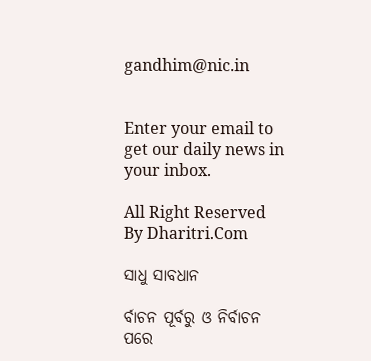gandhim@nic.in


Enter your email to get our daily news in your inbox.

All Right Reserved By Dharitri.Com

ସାଧୁ ସାବଧାନ

ର୍ବାଚନ ପୂର୍ବରୁ ଓ ନିର୍ବାଚନ ପରେ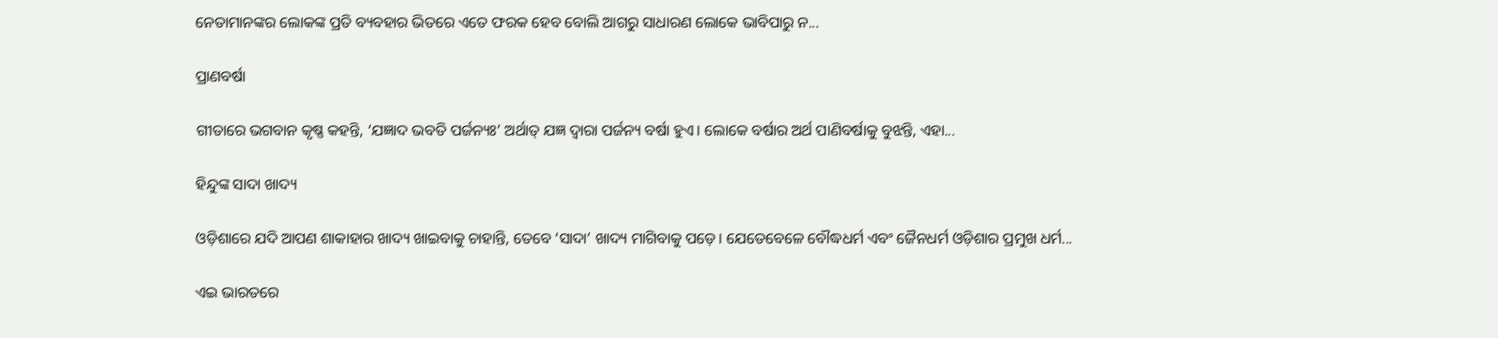ନେତାମାନଙ୍କର ଲୋକଙ୍କ ପ୍ରତି ବ୍ୟବହାର ଭିତରେ ଏତେ ଫରକ ହେବ ବୋଲି ଆଗରୁ ସାଧାରଣ ଲୋକେ ଭାବିପାରୁ ନ...

ପ୍ରାଣବର୍ଷା

ଗୀତାରେ ଭଗବାନ କୃଷ୍ଣ କହନ୍ତି, ‘ଯଜ୍ଞାଦ ଭବତି ପର୍ଜନ୍ୟଃ’ ଅର୍ଥାତ୍‌ ଯଜ୍ଞ ଦ୍ୱାରା ପର୍ଜନ୍ୟ ବର୍ଷା ହୁଏ। ଲୋକେ ବର୍ଷାର ଅର୍ଥ ପାଣିବର୍ଷାକୁ ବୁଝନ୍ତି, ଏହା...

ହିନ୍ଦୁଙ୍କ ସାଦା ଖାଦ୍ୟ

ଓଡ଼ିଶାରେ ଯଦି ଆପଣ ଶାକାହାର ଖାଦ୍ୟ ଖାଇବାକୁ ଚାହାନ୍ତି, ତେବେ ‘ସାଦା’ ଖାଦ୍ୟ ମାଗିବାକୁ ପଡ଼େ। ଯେତେବେଳେ ବୌଦ୍ଧଧର୍ମ ଏବଂ ଜୈନଧର୍ମ ଓଡ଼ିଶାର ପ୍ରମୁଖ ଧର୍ମ...

ଏଇ ଭାରତରେ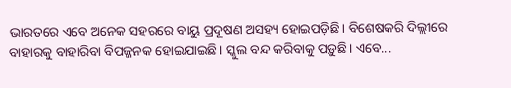ଭାରତରେ ଏବେ ଅନେକ ସହରରେ ବାୟୁ ପ୍ରଦୂଷଣ ଅସହ୍ୟ ହୋଇପଡ଼ିଛି। ବିଶେଷକରି ଦିଲ୍ଲୀରେ ବାହାରକୁ ବାହାରିବା ବିପଜ୍ଜନକ ହୋଇଯାଇଛି। ସ୍କୁଲ ବନ୍ଦ କରିବାକୁ ପଡ଼ୁଛି। ଏବେ...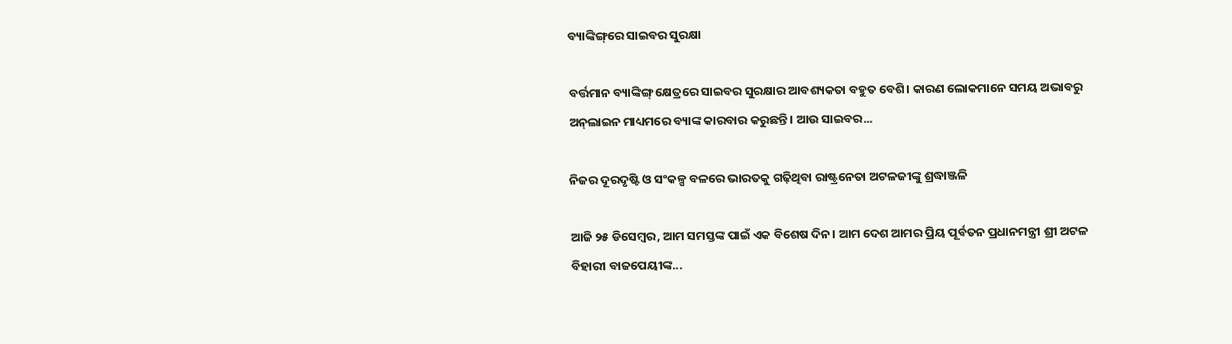ବ୍ୟାଙ୍କିଙ୍ଗ୍‌ରେ ସାଇବର ସୁରକ୍ଷା

ବର୍ତ୍ତମାନ ବ୍ୟାଙ୍କିଙ୍ଗ୍‌ କ୍ଷେତ୍ରରେ ସାଇବର ସୁରକ୍ଷାର ଆବଶ୍ୟକତା ବହୁତ ବେଶି। କାରଣ ଲୋକମାନେ ସମୟ ଅଭାବରୁ ଅନ୍‌ଲାଇନ ମାଧ୍ୟମରେ ବ୍ୟାଙ୍କ କାରବାର କରୁଛନ୍ତି। ଆଉ ସାଇବର...

ନିଜର ଦୂରଦୃଷ୍ଟି ଓ ସଂକଳ୍ପ ବଳରେ ଭାରତକୁ ଗଢ଼ିଥିବା ରାଷ୍ଟ୍ରନେତା ଅଟଳଜୀଙ୍କୁ ଶ୍ରଦ୍ଧାଞ୍ଜଳି

ଆଜି ୨୫ ଡିସେମ୍ବର, ଆମ ସମସ୍ତଙ୍କ ପାଇଁ ଏକ ବିଶେଷ ଦିନ। ଆମ ଦେଶ ଆମର ପ୍ରିୟ ପୂର୍ବତନ ପ୍ରଧାନମନ୍ତ୍ରୀ ଶ୍ରୀ ଅଟଳ ବିହାରୀ ବାଜପେୟୀଙ୍କ...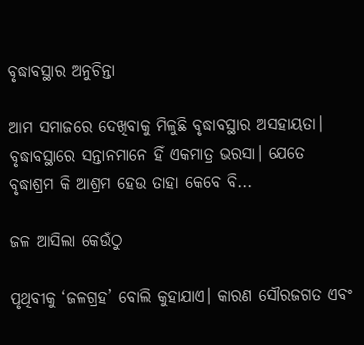ବୃଦ୍ଧାବସ୍ଥାର ଅନୁଚିନ୍ତା

ଆମ ସମାଜରେ ଦେଖିବାକୁ ମିଳୁଛି ବୃଦ୍ଧାବସ୍ଥାର ଅସହାୟତା। ବୃଦ୍ଧାବସ୍ଥାରେ ସନ୍ତାନମାନେ ହିଁ ଏକମାତ୍ର ଭରସା। ଯେତେ ବୃଦ୍ଧାଶ୍ରମ କି ଆଶ୍ରମ ହେଉ ତାହା କେବେ ବି...

ଜଳ ଆସିଲା କେଉଁଠୁ

ପୃଥିବୀକୁ ‘ଜଳଗ୍ରହ’ ବୋଲି କୁହାଯାଏ। କାରଣ ସୌରଜଗତ ଏବଂ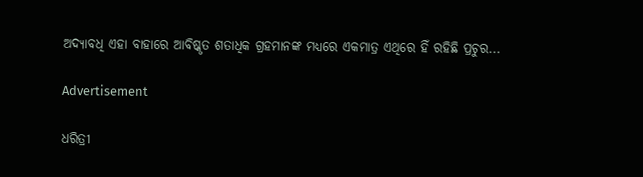ଅଦ୍ୟାବଧି ଏହା ବାହାରେ ଆବିଷ୍କୃତ ଶତାଧିକ ଗ୍ରହମାନଙ୍କ ମଧ୍ୟରେ ଏକମାତ୍ର ଏଥିରେ ହିଁ ରହିଛି ପ୍ରଚୁର...

Advertisement

ଧରିତ୍ରୀ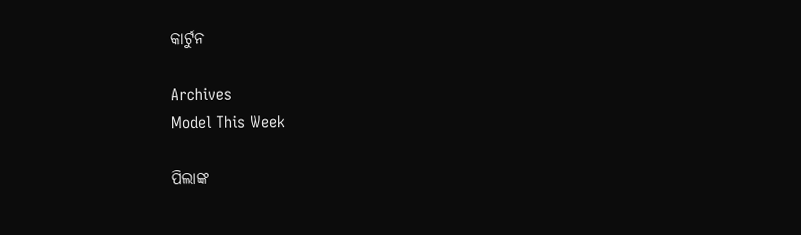କାର୍ଟୁନ

Archives
Model This Week

ପିଲାଙ୍କ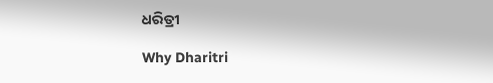ଧରିତ୍ରୀ

Why Dharitri